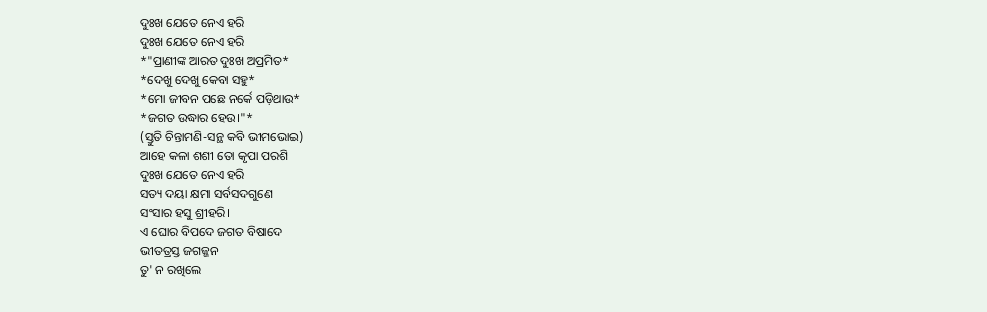ଦୁଃଖ ଯେତେ ନେଏ ହରି
ଦୁଃଖ ଯେତେ ନେଏ ହରି
*"ପ୍ରାଣୀଙ୍କ ଆରତ ଦୁଃଖ ଅପ୍ରମିତ*
*ଦେଖୁ ଦେଖୁ କେବା ସହୁ*
*ମୋ ଜୀବନ ପଛେ ନର୍କେ ପଡ଼ିଥାଉ*
*ଜଗତ ଉଦ୍ଧାର ହେଉ।"*
(ସ୍ତୁତି ଚିନ୍ତାମଣି-ସନ୍ଥ କବି ଭୀମଭୋଇ)
ଆହେ କଳା ଶଶୀ ତୋ କୃପା ପରଶି
ଦୁଃଖ ଯେତେ ନେଏ ହରି
ସତ୍ୟ ଦୟା କ୍ଷମା ସର୍ବସଦଗୁଣେ
ସଂସାର ହସୁ ଶ୍ରୀହରି।
ଏ ଘୋର ବିପଦେ ଜଗତ ବିଷାଦେ
ଭୀତତ୍ରସ୍ତ ଜଗଜ୍ଜନ
ତୁ' ନ ରଖିଲେ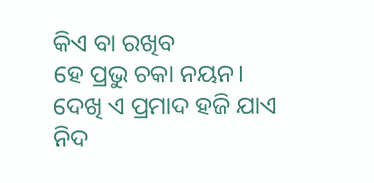କିଏ ବା ରଖିବ
ହେ ପ୍ରଭୁ ଚକା ନୟନ।
ଦେଖି ଏ ପ୍ରମାଦ ହଜି ଯାଏ ନିଦ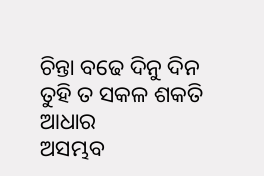ଚିନ୍ତା ବଢେ ଦିନୁ ଦିନ
ତୁହି ତ ସକଳ ଶକତି ଆଧାର
ଅସମ୍ଭବ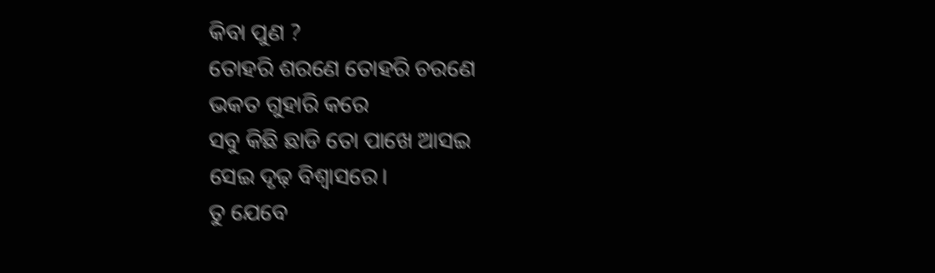କିବା ପୁଣ ?
ତୋହରି ଶରଣେ ତୋହରି ଚରଣେ
ଭକତ ଗୁହାରି କରେ
ସବୁ କିଛି ଛାଡି ତୋ ପାଖେ ଆସଇ
ସେଇ ଦୃଢ଼ ବିଶ୍ୱାସରେ।
ତୁ ଯେବେ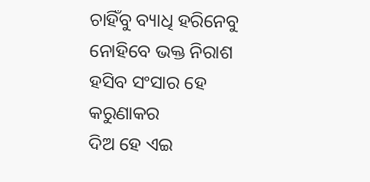ଚାହିଁବୁ ବ୍ୟାଧି ହରିନେବୁ
ନୋହିବେ ଭକ୍ତ ନିରାଶ
ହସିବ ସଂସାର ହେ କରୁଣାକର
ଦିଅ ହେ ଏଇ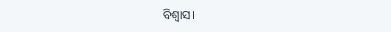ବିଶ୍ୱାସ।